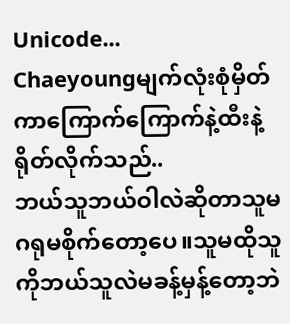Unicode...
Chaeyoungမျက်လုံးစုံမှိတ်ကာကြောက်ကြောက်နဲ့ထီးနဲ့ရိုတ်လိုက်သည်..
ဘယ်သူဘယ်ဝါလဲဆိုတာသူမဂရုမစိုက်တော့ပေ။သူမထိုသူကိုဘယ်သူလဲမခန့်မှန့်တော့ဘဲ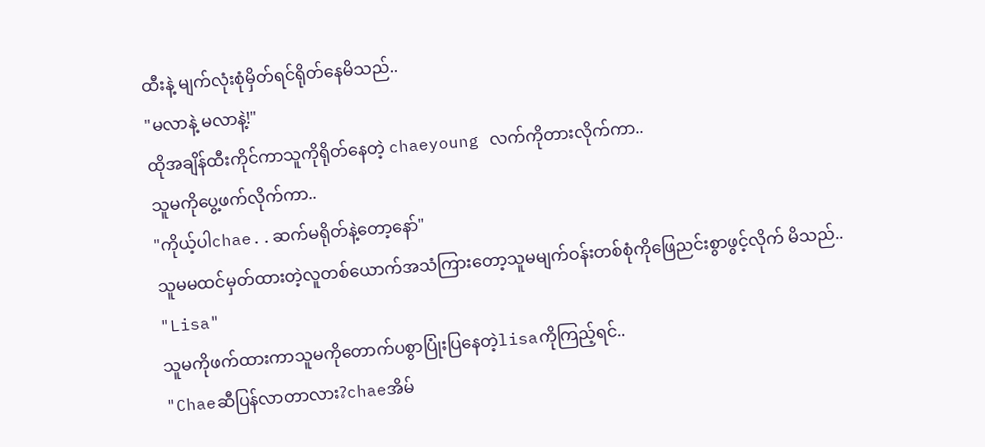ထီးနဲ့ မျက်လုံးစုံမှိတ်ရင်ရိုတ်နေမိသည်..
"မလာနဲ့ မလာနဲ့!"
ထိုအချိန်ထီးကိုင်ကာသူကိုရိုတ်နေတဲ့ chaeyoung လက်ကိုတားလိုက်ကာ..
သူမကိုပွေ့ဖက်လိုက်ကာ..
"ကိုယ့်ပါchae..ဆက်မရိုတ်နဲ့တော့နော်"
သူမမထင်မှတ်ထားတဲ့လူတစ်ယောက်အသံကြားတော့သူမမျက်ဝန်းတစ်စုံကိုဖြေညင်းစွာဖွင့်လိုက် မိသည်..
"Lisa"
သူမကိုဖက်ထားကာသူမကိုတောက်ပစွာပြုံးပြနေတဲ့lisaကိုကြည့်ရင်..
"Chaeဆီပြန်လာတာလား?chaeအိမ်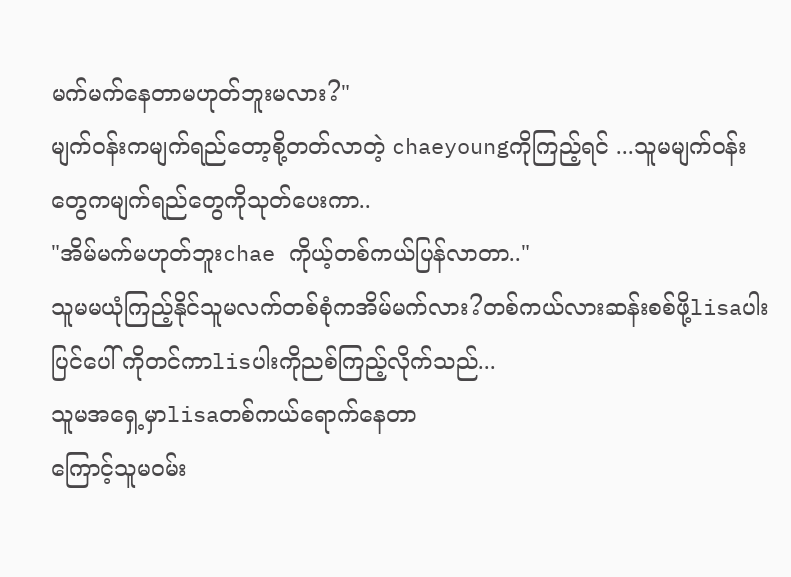မက်မက်နေတာမဟုတ်ဘူးမလား?"
မျက်ဝန်းကမျက်ရည်တော့စို့တတ်လာတဲ့ chaeyoungကိုကြည့်ရင် ...သူမမျက်ဝန်းတွေကမျက်ရည်တွေကိုသုတ်ပေးကာ..
"အိမ်မက်မဟုတ်ဘူးchae ကိုယ့်တစ်ကယ်ပြန်လာတာ.."
သူမမယုံကြည့်နိုင်သူမလက်တစ်စုံကအိမ်မက်လား?တစ်ကယ်လားဆန်းစစ်ဖို့lisaပါးပြင်ပေါ် ကိုတင်ကာlisပါးကိုညစ်ကြည့်လိုက်သည်...
သူမအရှေ့မှာlisaတစ်ကယ်ရောက်နေတာ
ကြောင့်သူမဝမ်း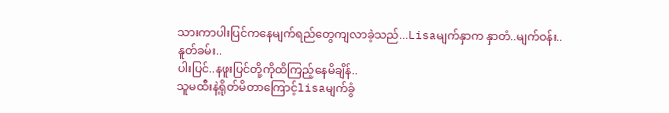သားကာပါးပြင်ကနေမျက်ရည်တွေကျလာခဲ့သည်...Lisaမျက်နှာက နှာတံ..မျက်ဝန်း..နူတ်ခမ်း..
ပါးပြင်..နဖူးပြင်တို့ကိုထိကြည့်နေမိချိန်..
သူမထီးနဲ့ရိုတ်မိတာကြောင့်lisaမျက်ခွံ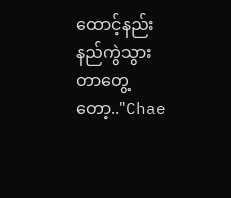ထောင့်နည်းနည်ကွဲသွားတာတွေ့တော့.."Chae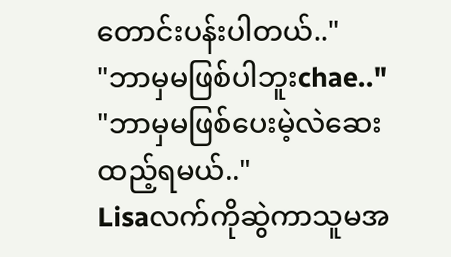တောင်းပန်းပါတယ်.."
"ဘာမှမဖြစ်ပါဘူးchae.."
"ဘာမှမဖြစ်ပေးမဲ့လဲဆေးထည့်ရမယ်.."
Lisaလက်ကိုဆွဲကာသူမအ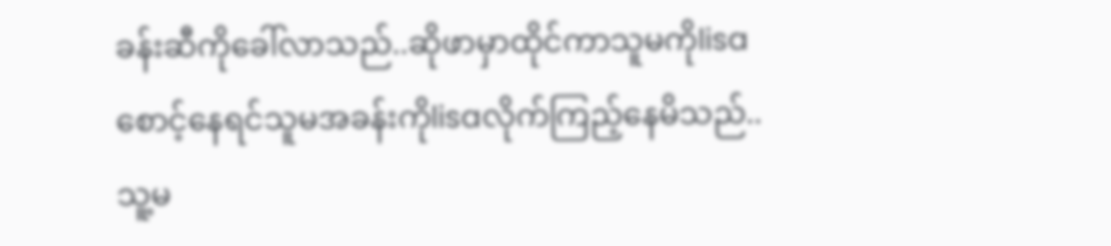ခန်းဆီကိုခေါ်လာသည်..ဆိုဖာမှာထိုင်ကာသူမကိုlisaစောင့်နေရင်သူမအခန်းကိုlisaလိုက်ကြည့်နေမိသည်..
သူ့မ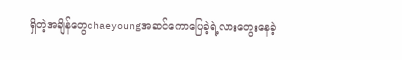ရှိတဲ့အချိန်တွေchaeyoungအဆင်ကောပြေခဲ့ရဲ့လားတွေးနေခဲ့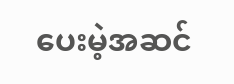ပေးမဲ့အဆင်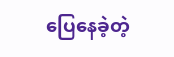ပြေနေခဲ့တဲ့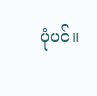ပုံပင်။